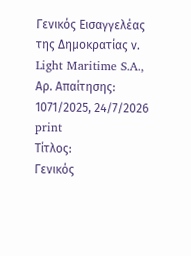Γενικός Εισαγγελέας της Δημοκρατίας ν. Light Maritime S.A., Αρ. Απαίτησης: 1071/2025, 24/7/2026
print
Τίτλος:
Γενικός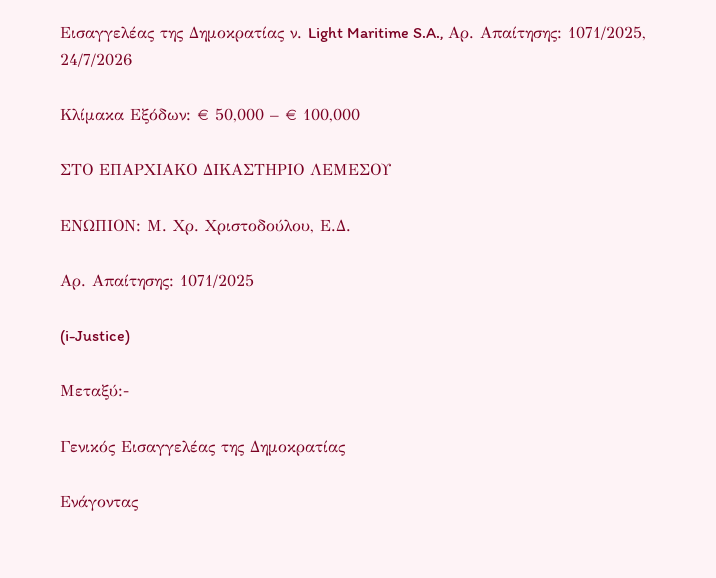Εισαγγελέας της Δημοκρατίας ν. Light Maritime S.A., Αρ. Απαίτησης: 1071/2025, 24/7/2026

Κλίμακα Εξόδων: € 50,000 – € 100,000

ΣΤΟ ΕΠΑΡΧΙΑΚΟ ΔΙΚΑΣΤΗΡΙΟ ΛΕΜΕΣΟΥ

ΕΝΩΠΙΟΝ: Μ. Χρ. Χριστοδούλου, Ε.Δ.

Αρ. Απαίτησης: 1071/2025

(i-Justice)

Μεταξύ:-

Γενικός Εισαγγελέας της Δημοκρατίας

Ενάγοντας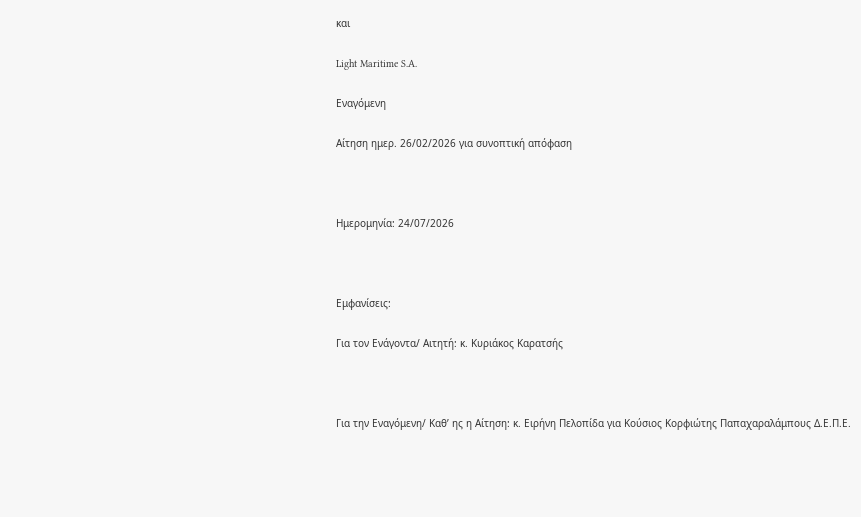και

Light Maritime S.A.

Εναγόμενη

Αίτηση ημερ. 26/02/2026 για συνοπτική απόφαση



Ημερομηνία: 24/07/2026



Εμφανίσεις:

Για τον Ενάγοντα/ Αιτητή: κ. Κυριάκος Καρατσής



Για την Εναγόμενη/ Καθ’ ης η Αίτηση: κ. Ειρήνη Πελοπίδα για Κούσιος Κορφιώτης Παπαχαραλάμπους Δ.Ε.Π.Ε.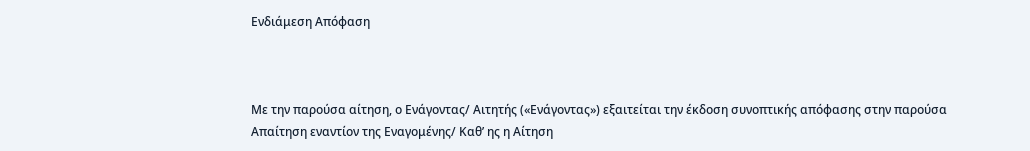Ενδιάμεση Απόφαση



Με την παρούσα αίτηση, ο Ενάγοντας/ Αιτητής («Ενάγοντας») εξαιτείται την έκδοση συνοπτικής απόφασης στην παρούσα Απαίτηση εναντίον της Εναγομένης/ Καθ’ ης η Αίτηση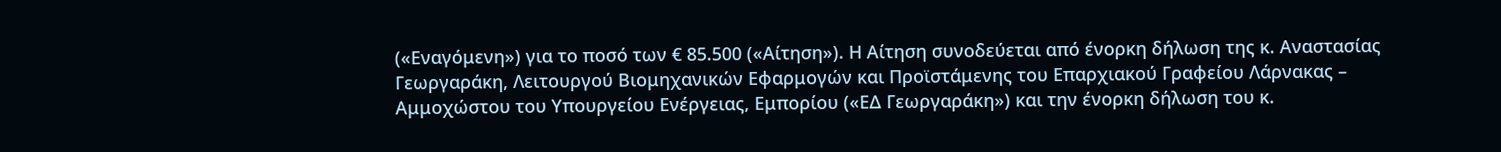(«Εναγόμενη») για το ποσό των € 85.500 («Αίτηση»). Η Αίτηση συνοδεύεται από ένορκη δήλωση της κ. Αναστασίας Γεωργαράκη, Λειτουργού Βιομηχανικών Εφαρμογών και Προϊστάμενης του Επαρχιακού Γραφείου Λάρνακας – Αμμοχώστου του Υπουργείου Ενέργειας, Εμπορίου («ΕΔ Γεωργαράκη») και την ένορκη δήλωση του κ.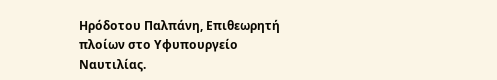Ηρόδοτου Παλπάνη, Επιθεωρητή πλοίων στο Υφυπουργείο Ναυτιλίας.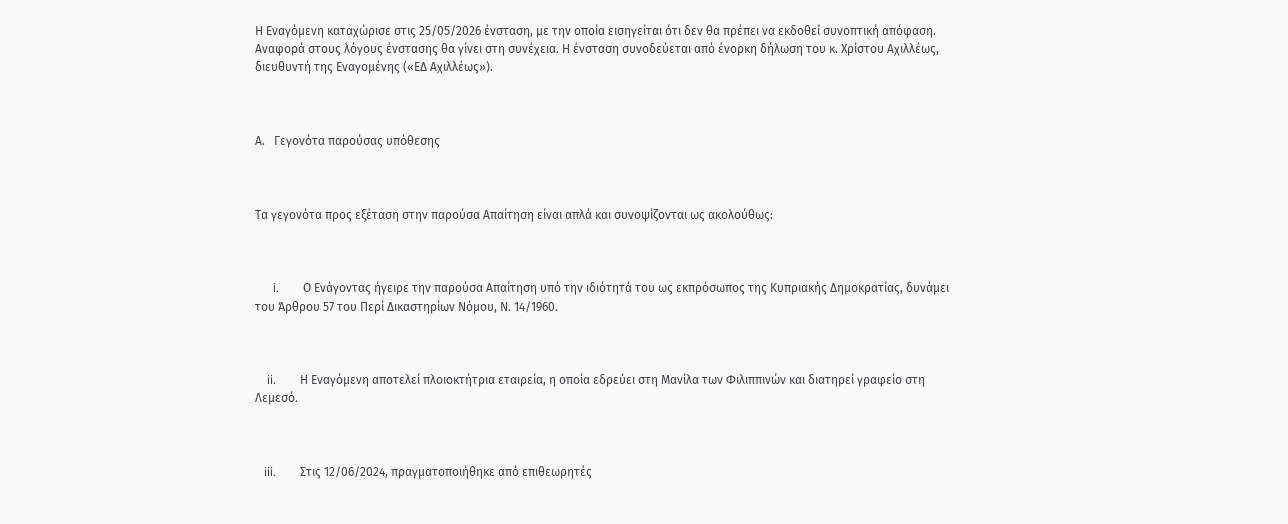Η Εναγόμενη καταχώρισε στις 25/05/2026 ένσταση, με την οποία εισηγείται ότι δεν θα πρέπει να εκδοθεί συνοπτική απόφαση. Αναφορά στους λόγους ένστασης θα γίνει στη συνέχεια. Η ένσταση συνοδεύεται από ένορκη δήλωση του κ. Χρίστου Αχιλλέως, διευθυντή της Εναγομένης («ΕΔ Αχιλλέως»).



Α.   Γεγονότα παρούσας υπόθεσης



Τα γεγονότα προς εξέταση στην παρούσα Απαίτηση είναι απλά και συνοψίζονται ως ακολούθως:



      i.        Ο Ενάγοντας ήγειρε την παρούσα Απαίτηση υπό την ιδιότητά του ως εκπρόσωπος της Κυπριακής Δημοκρατίας, δυνάμει του Άρθρου 57 του Περί Δικαστηρίων Νόμου, Ν. 14/1960.



    ii.        Η Εναγόμενη αποτελεί πλοιοκτήτρια εταιρεία, η οποία εδρεύει στη Μανίλα των Φιλιππινών και διατηρεί γραφείο στη Λεμεσό.



   iii.        Στις 12/06/2024, πραγματοποιήθηκε από επιθεωρητές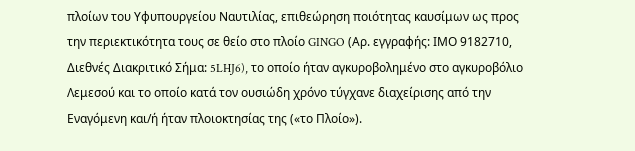πλοίων του Υφυπουργείου Ναυτιλίας, επιθεώρηση ποιότητας καυσίμων ως προς την περιεκτικότητα τους σε θείο στο πλοίο GINGO (Αρ. εγγραφής: ΙΜΟ 9182710, Διεθνές Διακριτικό Σήμα: 5LHJ6), το οποίο ήταν αγκυροβολημένο στο αγκυροβόλιο Λεμεσού και το οποίο κατά τον ουσιώδη χρόνο τύγχανε διαχείρισης από την Εναγόμενη και/ή ήταν πλοιοκτησίας της («το Πλοίο»).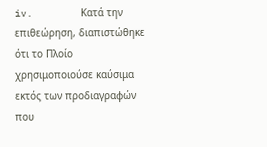iv.        Κατά την επιθεώρηση, διαπιστώθηκε ότι το Πλοίο χρησιμοποιούσε καύσιμα εκτός των προδιαγραφών που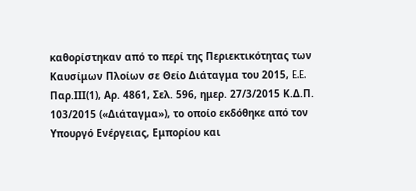καθορίστηκαν από το περί της Περιεκτικότητας των Καυσίμων Πλοίων σε Θείο Διάταγμα του 2015, E.E. Παρ.ΙΙΙ(1), Αρ. 4861, Σελ. 596, ημερ. 27/3/2015 Κ.Δ.Π. 103/2015 («Διάταγμα»), το οποίο εκδόθηκε από τον Υπουργό Ενέργειας, Εμπορίου και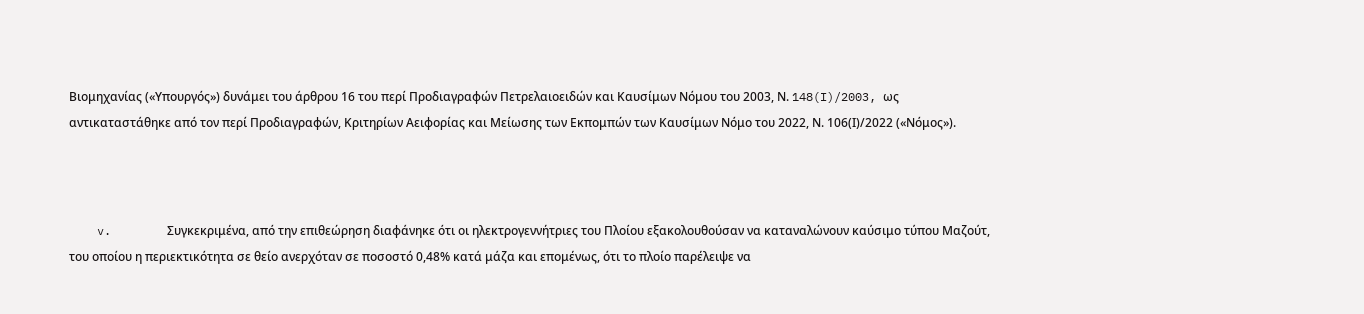Βιομηχανίας («Υπουργός») δυνάμει του άρθρου 16 του περί Προδιαγραφών Πετρελαιοειδών και Καυσίμων Νόμου του 2003, Ν. 148(I)/2003, ως αντικαταστάθηκε από τον περί Προδιαγραφών, Κριτηρίων Αειφορίας και Μείωσης των Εκπομπών των Καυσίμων Νόμο του 2022, Ν. 106(Ι)/2022 («Νόμος»).



    v.        Συγκεκριμένα, από την επιθεώρηση διαφάνηκε ότι οι ηλεκτρογεννήτριες του Πλοίου εξακολουθούσαν να καταναλώνουν καύσιμο τύπου Μαζούτ, του οποίου η περιεκτικότητα σε θείο ανερχόταν σε ποσοστό 0,48% κατά μάζα και επομένως, ότι το πλοίο παρέλειψε να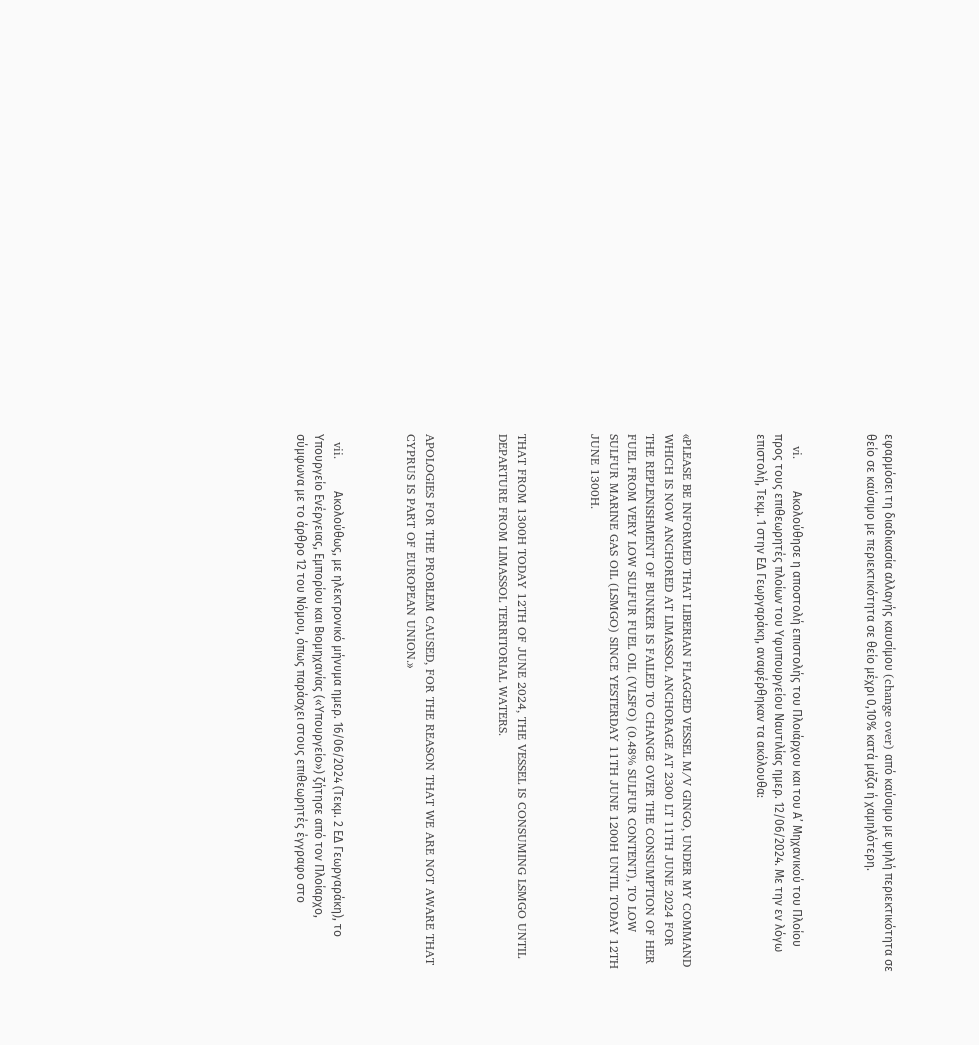εφαρμόσει τη διαδικασία αλλαγής καυσίμου (change over) από καύσιμο με ψηλή περιεκτικότητα σε θείο σε καύσιμο με περιεκτικότητα σε θείο μέχρι 0,10% κατά μάζα ή χαμηλότερη.



   vi.        Ακολούθησε η αποστολή επιστολής του Πλοιάρχου και του Α’ Μηχανικού του Πλοίου προς τους επιθεωρητές πλοίων του Υφυπουργείου Ναυτιλίας ημερ. 12/06/2024. Με την εν λόγω επιστολή, Τεκμ. 1 στην ΕΔ Γεωργαράκη, αναφέρθηκαν τα ακόλουθα:



«PLEASE BE INFORMED THAT LIBERIAN FLAGGED VESSEL M/V GINGO, UNDER MY COMMAND WHICH IS NOW ANCHORED AT LIMASSOL ANCHORAGE AT 2300 LT 11TH JUNE 2024 FOR THE REPLENISHMENT OF BUNKER IS FAILED TO CHANGE OVER THE CONSUMPTION OF HER FUEL FROM VERY LOW SULFUR FUEL OIL (VLSFO) (0.48% SULFUR CONTENT), TO LOW SULFUR MARINE GAS OIL (LSMGO) SINCE YESTERDAY 11TH JUNE 1200H UNTIL TODAY 12TH JUNE 1300H.



THAT FROM 1300H TODAY 12TH OF JUNE 2024, THE VESSEL IS CONSUMING LSMGO UNTIL DEPARTURE FROM LIMASSOL TERRITORIAL WATERS.



APOLOGIES FOR THE PROBLEM CAUSED, FOR THE REASON THAT WE ARE NOT AWARE THAT CYPRUS IS PART OF EUROPEAN UNION.»



  vii.        Ακολούθως, με ηλεκτρονικό μήνυμα ημερ. 16/06/2024 (Τεκμ. 2 ΕΔ Γεωργαράκη), το Υπουργείο Ενέργειας, Εμπορίου και Βιομηχανίας («Υπουργείο») ζήτησε από τον Πλοίαρχο, σύμφωνα με το άρθρο 12 του Νόμου, όπως παράσχει στους επιθεωρητές έγγραφο στο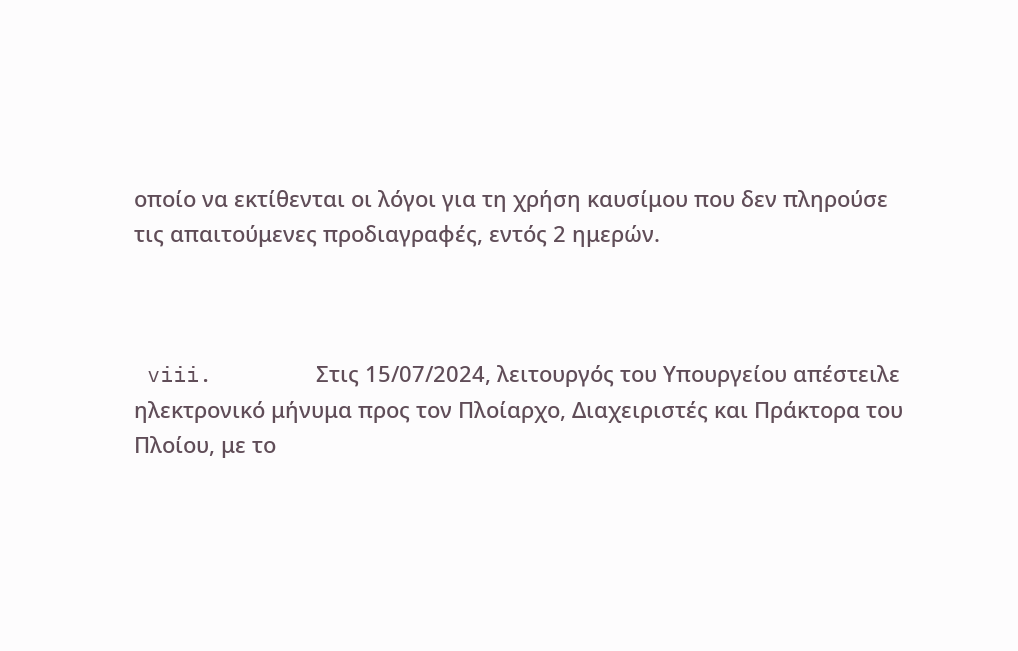οποίο να εκτίθενται οι λόγοι για τη χρήση καυσίμου που δεν πληρούσε τις απαιτούμενες προδιαγραφές, εντός 2 ημερών.



 viii.        Στις 15/07/2024, λειτουργός του Υπουργείου απέστειλε ηλεκτρονικό μήνυμα προς τον Πλοίαρχο, Διαχειριστές και Πράκτορα του Πλοίου, με το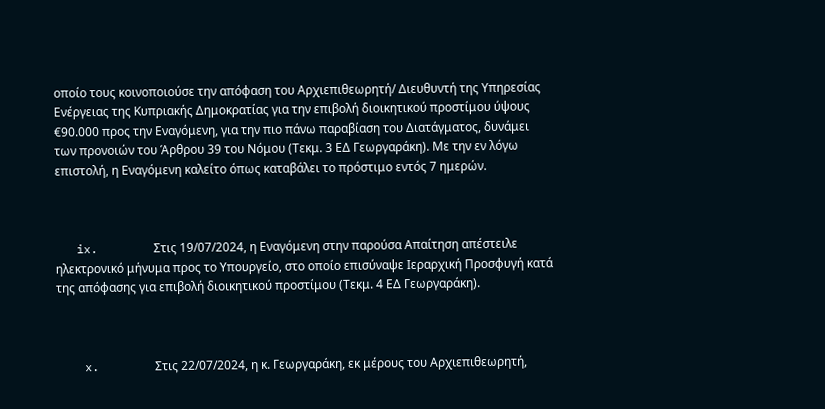οποίο τους κοινοποιούσε την απόφαση του Αρχιεπιθεωρητή/ Διευθυντή της Υπηρεσίας Ενέργειας της Κυπριακής Δημοκρατίας για την επιβολή διοικητικού προστίμου ύψους €90.000 προς την Εναγόμενη, για την πιο πάνω παραβίαση του Διατάγματος, δυνάμει των προνοιών του Άρθρου 39 του Νόμου (Τεκμ. 3 ΕΔ Γεωργαράκη). Με την εν λόγω επιστολή, η Εναγόμενη καλείτο όπως καταβάλει το πρόστιμο εντός 7 ημερών.



   ix.        Στις 19/07/2024, η Εναγόμενη στην παρούσα Απαίτηση απέστειλε ηλεκτρονικό μήνυμα προς το Υπουργείο, στο οποίο επισύναψε Ιεραρχική Προσφυγή κατά της απόφασης για επιβολή διοικητικού προστίμου (Τεκμ. 4 ΕΔ Γεωργαράκη).



    x.        Στις 22/07/2024, η κ. Γεωργαράκη, εκ μέρους του Αρχιεπιθεωρητή,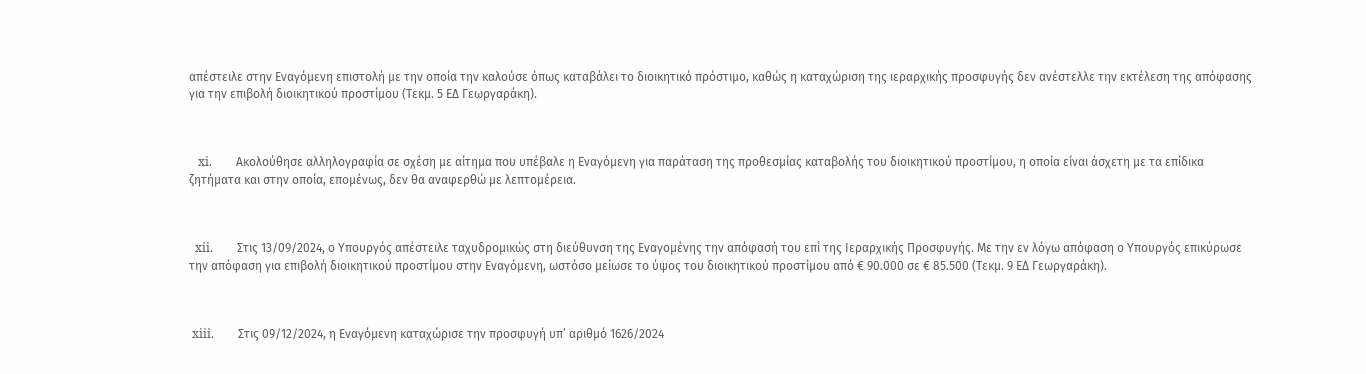απέστειλε στην Εναγόμενη επιστολή με την οποία την καλούσε όπως καταβάλει το διοικητικό πρόστιμο, καθώς η καταχώριση της ιεραρχικής προσφυγής δεν ανέστελλε την εκτέλεση της απόφασης για την επιβολή διοικητικού προστίμου (Τεκμ. 5 ΕΔ Γεωργαράκη).



   xi.        Ακολούθησε αλληλογραφία σε σχέση με αίτημα που υπέβαλε η Εναγόμενη για παράταση της προθεσμίας καταβολής του διοικητικού προστίμου, η οποία είναι άσχετη με τα επίδικα ζητήματα και στην οποία, επομένως, δεν θα αναφερθώ με λεπτομέρεια.



  xii.        Στις 13/09/2024, ο Υπουργός απέστειλε ταχυδρομικώς στη διεύθυνση της Εναγομένης την απόφασή του επί της Ιεραρχικής Προσφυγής. Με την εν λόγω απόφαση ο Υπουργός επικύρωσε την απόφαση για επιβολή διοικητικού προστίμου στην Εναγόμενη, ωστόσο μείωσε το ύψος του διοικητικού προστίμου από € 90.000 σε € 85.500 (Τεκμ. 9 ΕΔ Γεωργαράκη).



 xiii.        Στις 09/12/2024, η Εναγόμενη καταχώρισε την προσφυγή υπ’ αριθμό 1626/2024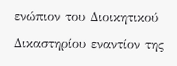ενώπιον του Διοικητικού Δικαστηρίου εναντίον της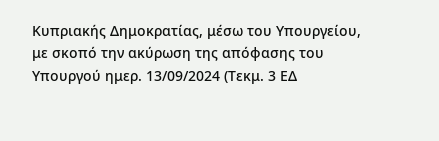Κυπριακής Δημοκρατίας, μέσω του Υπουργείου, με σκοπό την ακύρωση της απόφασης του Υπουργού ημερ. 13/09/2024 (Τεκμ. 3 ΕΔ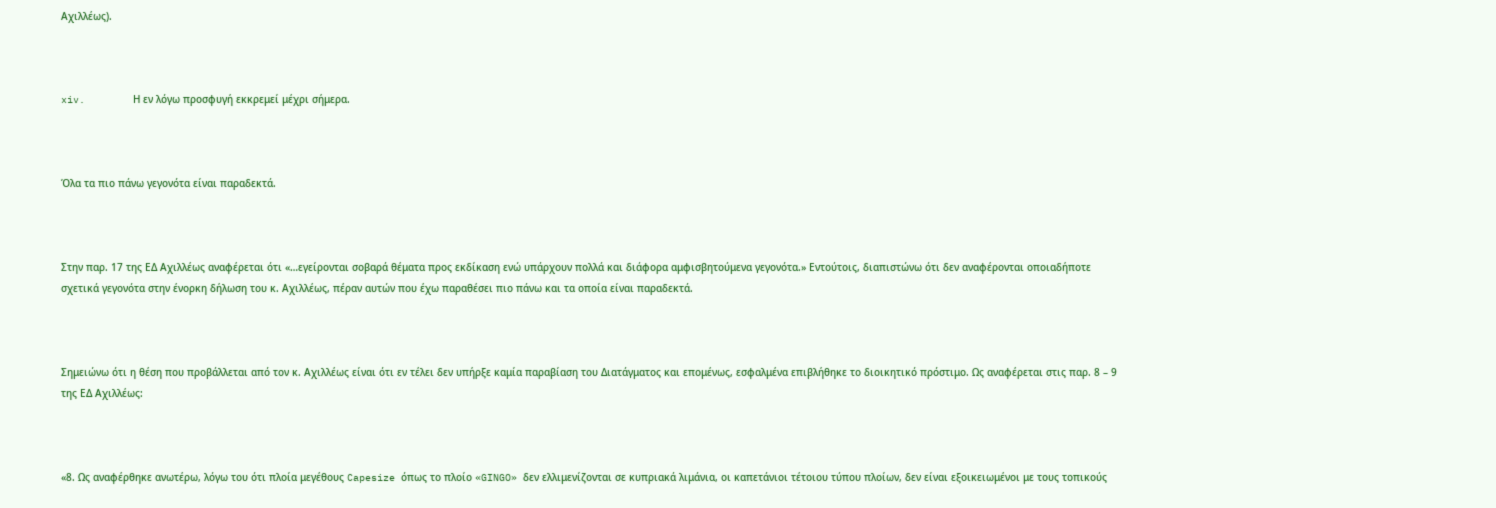Αχιλλέως).



xiv.        Η εν λόγω προσφυγή εκκρεμεί μέχρι σήμερα.



Όλα τα πιο πάνω γεγονότα είναι παραδεκτά.



Στην παρ. 17 της ΕΔ Αχιλλέως αναφέρεται ότι «…εγείρονται σοβαρά θέματα προς εκδίκαση ενώ υπάρχουν πολλά και διάφορα αμφισβητούμενα γεγονότα.» Εντούτοις, διαπιστώνω ότι δεν αναφέρονται οποιαδήποτε σχετικά γεγονότα στην ένορκη δήλωση του κ. Αχιλλέως, πέραν αυτών που έχω παραθέσει πιο πάνω και τα οποία είναι παραδεκτά.



Σημειώνω ότι η θέση που προβάλλεται από τον κ. Αχιλλέως είναι ότι εν τέλει δεν υπήρξε καμία παραβίαση του Διατάγματος και επομένως, εσφαλμένα επιβλήθηκε το διοικητικό πρόστιμο. Ως αναφέρεται στις παρ. 8 – 9 της ΕΔ Αχιλλέως:



«8. Ως αναφέρθηκε ανωτέρω, λόγω του ότι πλοία μεγέθους Capesize όπως το πλοίο «GINGO» δεν ελλιμενίζονται σε κυπριακά λιμάνια, οι καπετάνιοι τέτοιου τύπου πλοίων, δεν είναι εξοικειωμένοι με τους τοπικούς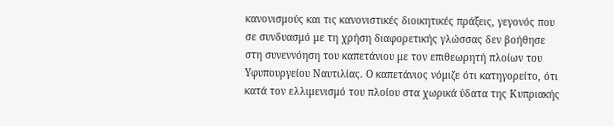κανονισμούς και τις κανονιστικές διοικητικές πράξεις, γεγονός που σε συνδυασμό με τη χρήση διαφορετικής γλώσσας δεν βοήθησε στη συνεννόηση του καπετάνιου με τον επιθεωρητή πλοίων του Υφυπουργείου Ναυτιλίας. Ο καπετάνιος νόμιζε ότι κατηγορείτο, ότι κατά τον ελλιμενισμό του πλοίου στα χωρικά ύδατα της Κυπριακής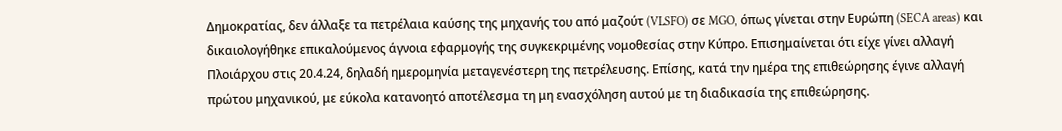Δημοκρατίας, δεν άλλαξε τα πετρέλαια καύσης της μηχανής του από μαζούτ (VLSFO) σε MGO, όπως γίνεται στην Ευρώπη (SECA areas) και δικαιολογήθηκε επικαλούμενος άγνοια εφαρμογής της συγκεκριμένης νομοθεσίας στην Κύπρο. Επισημαίνεται ότι είχε γίνει αλλαγή Πλοιάρχου στις 20.4.24, δηλαδή ημερομηνία μεταγενέστερη της πετρέλευσης. Επίσης, κατά την ημέρα της επιθεώρησης έγινε αλλαγή πρώτου μηχανικού, με εύκολα κατανοητό αποτέλεσμα τη μη ενασχόληση αυτού με τη διαδικασία της επιθεώρησης.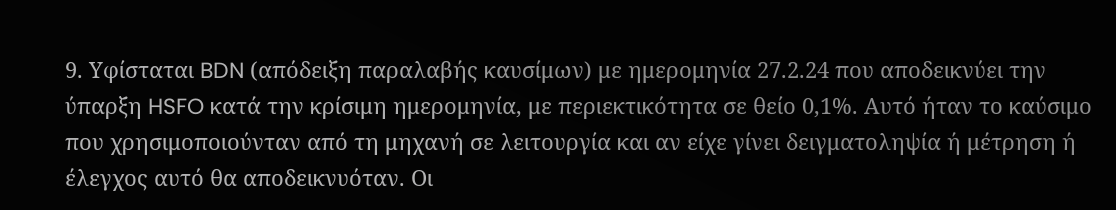9. Υφίσταται BDN (απόδειξη παραλαβής καυσίμων) με ημερομηνία 27.2.24 που αποδεικνύει την ύπαρξη HSFO κατά την κρίσιμη ημερομηνία, με περιεκτικότητα σε θείο 0,1%. Αυτό ήταν το καύσιμο που χρησιμοποιούνταν από τη μηχανή σε λειτουργία και αν είχε γίνει δειγματοληψία ή μέτρηση ή έλεγχος αυτό θα αποδεικνυόταν. Οι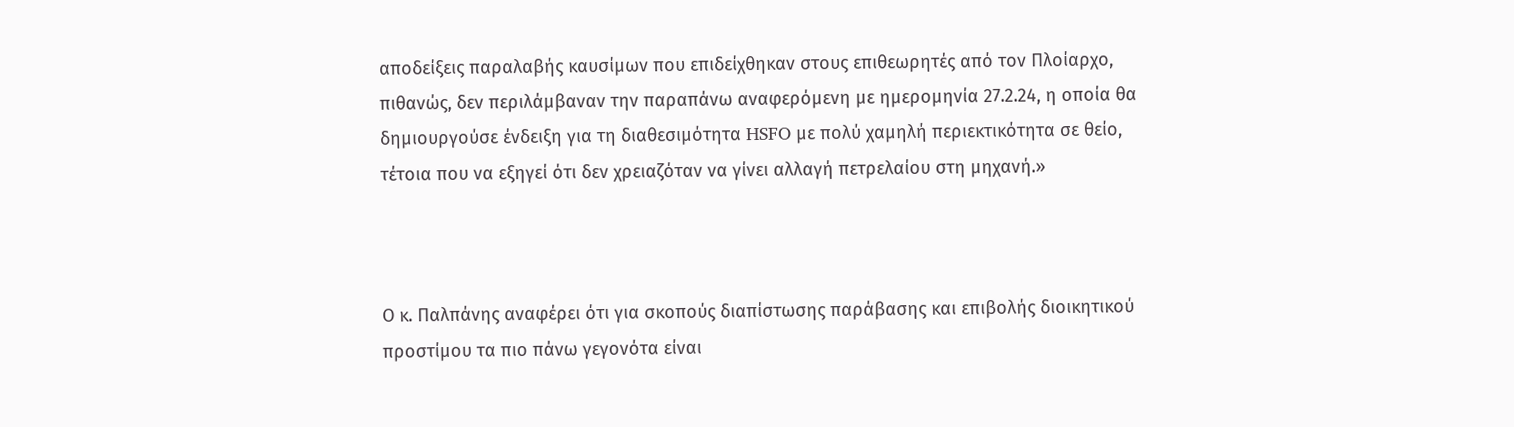αποδείξεις παραλαβής καυσίμων που επιδείχθηκαν στους επιθεωρητές από τον Πλοίαρχο, πιθανώς, δεν περιλάμβαναν την παραπάνω αναφερόμενη με ημερομηνία 27.2.24, η οποία θα δημιουργούσε ένδειξη για τη διαθεσιμότητα HSFO με πολύ χαμηλή περιεκτικότητα σε θείο, τέτοια που να εξηγεί ότι δεν χρειαζόταν να γίνει αλλαγή πετρελαίου στη μηχανή.»



Ο κ. Παλπάνης αναφέρει ότι για σκοπούς διαπίστωσης παράβασης και επιβολής διοικητικού προστίμου τα πιο πάνω γεγονότα είναι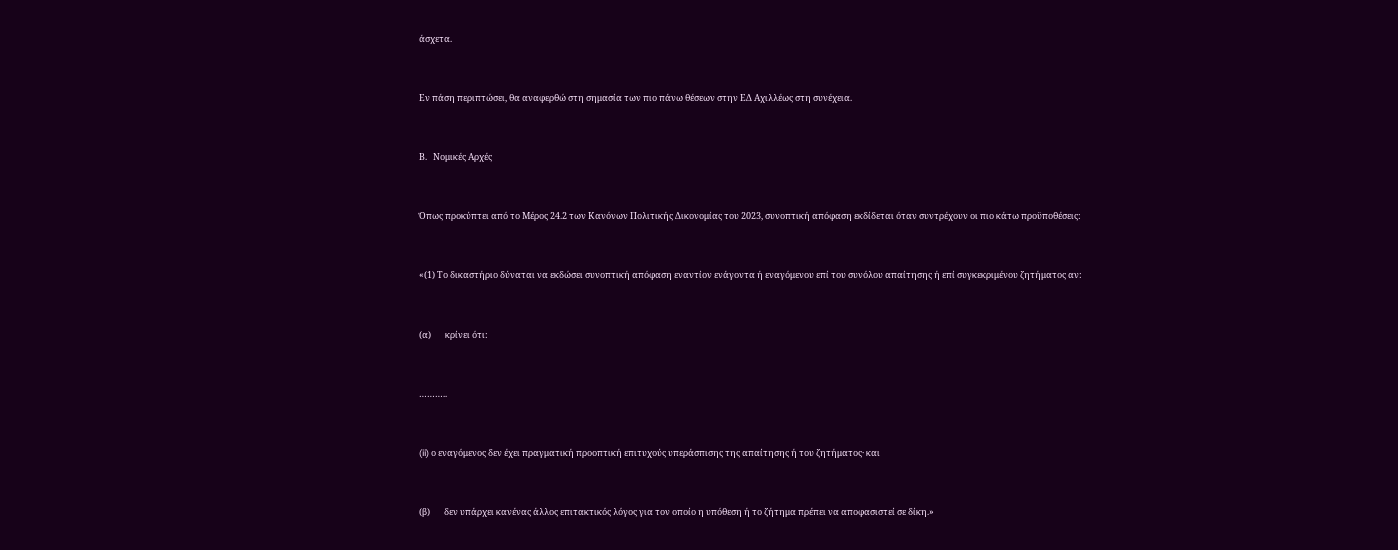άσχετα.



Εν πάση περιπτώσει, θα αναφερθώ στη σημασία των πιο πάνω θέσεων στην ΕΔ Αχιλλέως στη συνέχεια.



Β.   Νομικές Αρχές



Όπως προκύπτει από το Μέρος 24.2 των Κανόνων Πολιτικής Δικονομίας του 2023, συνοπτική απόφαση εκδίδεται όταν συντρέχουν οι πιο κάτω προϋποθέσεις:



«(1) Το δικαστήριο δύναται να εκδώσει συνοπτική απόφαση εναντίον ενάγοντα ή εναγόμενου επί του συνόλου απαίτησης ή επί συγκεκριμένου ζητήματος αν:



(α)       κρίνει ότι:



………..



(ii) ο εναγόμενος δεν έχει πραγματική προοπτική επιτυχούς υπεράσπισης της απαίτησης ή του ζητήματος· και



(β)       δεν υπάρχει κανένας άλλος επιτακτικός λόγος για τον οποίο η υπόθεση ή το ζήτημα πρέπει να αποφασιστεί σε δίκη.»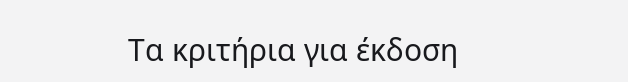Τα κριτήρια για έκδοση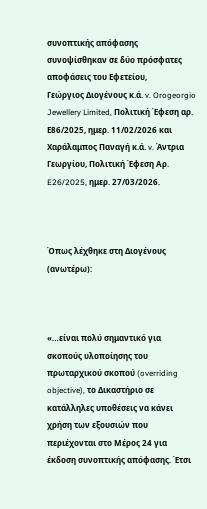συνοπτικής απόφασης συνοψίσθηκαν σε δύο πρόσφατες αποφάσεις του Εφετείου,       Γεώργιος Διογένους κ.ά. v. Orogeorgio Jewellery Limited, Πολιτική Έφεση αρ. Ε86/2025, ημερ. 11/02/2026 και Χαράλαμπος Παναγή κ.ά. v. Άντρια Γεωργίου, Πολιτική Έφεση Αρ. E26/2025, ημερ. 27/03/2026.



Όπως λέχθηκε στη Διογένους (ανωτέρω):



«…είναι πολύ σημαντικό για σκοπούς υλοποίησης του πρωταρχικού σκοπού (overriding objective), το Δικαστήριο σε κατάλληλες υποθέσεις να κάνει χρήση των εξουσιών που περιέχονται στο Μέρος 24 για έκδοση συνοπτικής απόφασης. Έτσι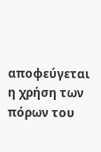αποφεύγεται η χρήση των πόρων του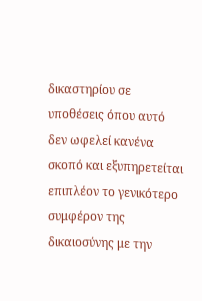δικαστηρίου σε υποθέσεις όπου αυτό δεν ωφελεί κανένα σκοπό και εξυπηρετείται επιπλέον το γενικότερο συμφέρον της δικαιοσύνης με την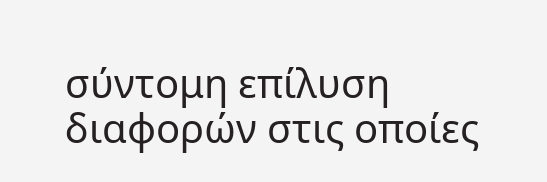σύντομη επίλυση διαφορών στις οποίες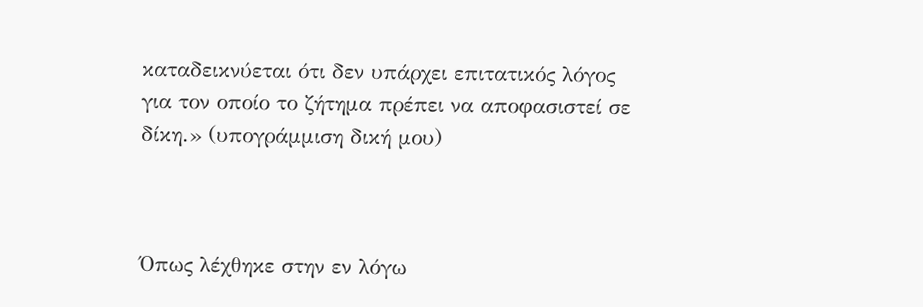καταδεικνύεται ότι δεν υπάρχει επιτατικός λόγος για τον οποίο το ζήτημα πρέπει να αποφασιστεί σε δίκη.» (υπογράμμιση δική μου)



Όπως λέχθηκε στην εν λόγω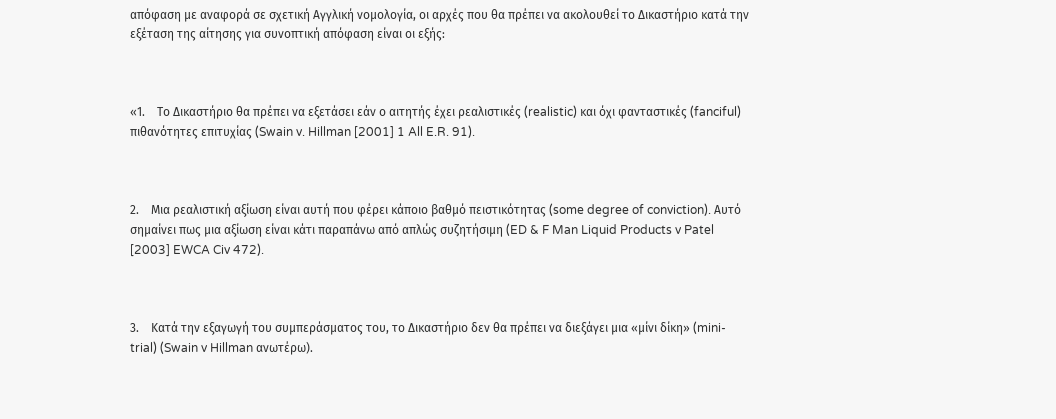απόφαση με αναφορά σε σχετική Αγγλική νομολογία, οι αρχές που θα πρέπει να ακολουθεί το Δικαστήριο κατά την εξέταση της αίτησης για συνοπτική απόφαση είναι οι εξής:



«1.    Το Δικαστήριο θα πρέπει να εξετάσει εάν ο αιτητής έχει ρεαλιστικές (realistic) και όχι φανταστικές (fanciful) πιθανότητες επιτυχίας (Swain v. Hillman [2001] 1 All E.R. 91).



2.    Μια ρεαλιστική αξίωση είναι αυτή που φέρει κάποιο βαθμό πειστικότητας (some degree of conviction). Αυτό σημαίνει πως μια αξίωση είναι κάτι παραπάνω από απλώς συζητήσιμη (ED & F Man Liquid Products v Patel [2003] EWCA Civ 472).



3.    Κατά την εξαγωγή του συμπεράσματος του, το Δικαστήριο δεν θα πρέπει να διεξάγει μια «μίνι δίκη» (mini-trial) (Swain v Hillman ανωτέρω).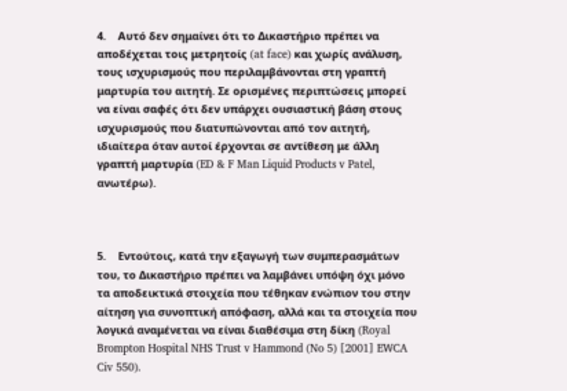4.    Αυτό δεν σημαίνει ότι το Δικαστήριο πρέπει να αποδέχεται τοις μετρητοίς (at face) και χωρίς ανάλυση, τους ισχυρισμούς που περιλαμβάνονται στη γραπτή  μαρτυρία του αιτητή. Σε ορισμένες περιπτώσεις μπορεί να είναι σαφές ότι δεν υπάρχει ουσιαστική βάση στους ισχυρισμούς που διατυπώνονται από τον αιτητή, ιδιαίτερα όταν αυτοί έρχονται σε αντίθεση με άλλη γραπτή μαρτυρία (ED & F Man Liquid Products v Patel, ανωτέρω).



5.    Εντούτοις, κατά την εξαγωγή των συμπερασμάτων του, το Δικαστήριο πρέπει να λαμβάνει υπόψη όχι μόνο τα αποδεικτικά στοιχεία που τέθηκαν ενώπιον του στην αίτηση για συνοπτική απόφαση, αλλά και τα στοιχεία που λογικά αναμένεται να είναι διαθέσιμα στη δίκη (Royal Brompton Hospital NHS Trust v Hammond (No 5) [2001] EWCA Civ 550).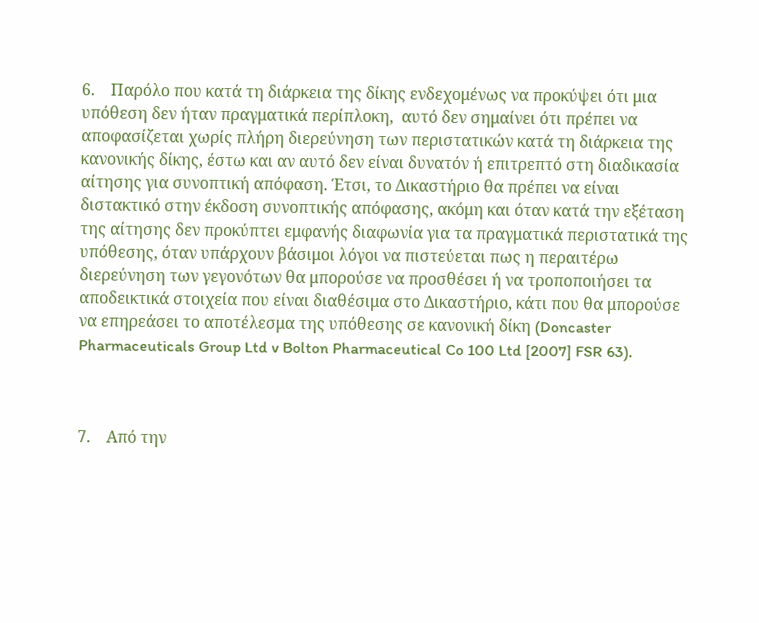6.    Παρόλο που κατά τη διάρκεια της δίκης ενδεχομένως να προκύψει ότι μια υπόθεση δεν ήταν πραγματικά περίπλοκη,  αυτό δεν σημαίνει ότι πρέπει να αποφασίζεται χωρίς πλήρη διερεύνηση των περιστατικών κατά τη διάρκεια της κανονικής δίκης, έστω και αν αυτό δεν είναι δυνατόν ή επιτρεπτό στη διαδικασία αίτησης για συνοπτική απόφαση. Έτσι, το Δικαστήριο θα πρέπει να είναι διστακτικό στην έκδοση συνοπτικής απόφασης, ακόμη και όταν κατά την εξέταση της αίτησης δεν προκύπτει εμφανής διαφωνία για τα πραγματικά περιστατικά της υπόθεσης, όταν υπάρχουν βάσιμοι λόγοι να πιστεύεται πως η περαιτέρω διερεύνηση των γεγονότων θα μπορούσε να προσθέσει ή να τροποποιήσει τα αποδεικτικά στοιχεία που είναι διαθέσιμα στο Δικαστήριο, κάτι που θα μπορούσε να επηρεάσει το αποτέλεσμα της υπόθεσης σε κανονική δίκη (Doncaster Pharmaceuticals Group Ltd v Bolton Pharmaceutical Co 100 Ltd [2007] FSR 63).



7.    Από την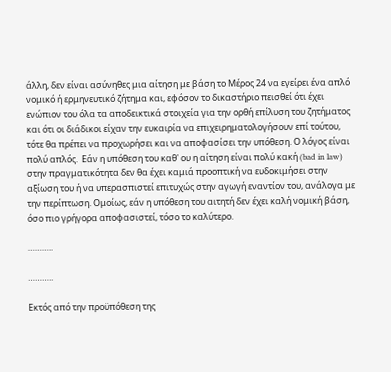άλλη, δεν είναι ασύνηθες μια αίτηση με βάση το Μέρος 24 να εγείρει ένα απλό νομικό ή ερμηνευτικό ζήτημα και, εφόσον το δικαστήριο πεισθεί ότι έχει ενώπιον του όλα τα αποδεικτικά στοιχεία για την ορθή επίλυση του ζητήματος και ότι οι διάδικοι είχαν την ευκαιρία να επιχειρηματολογήσουν επί τούτου, τότε θα πρέπει να προχωρήσει και να αποφασίσει την υπόθεση. Ο λόγος είναι πολύ απλός.  Εάν η υπόθεση του καθ' ου η αίτηση είναι πολύ κακή (bad in law) στην πραγματικότητα δεν θα έχει καμιά προοπτική να ευδοκιμήσει στην αξίωση του ή να υπερασπιστεί επιτυχώς στην αγωγή εναντίον του, ανάλογα με την περίπτωση. Ομοίως, εάν η υπόθεση του αιτητή δεν έχει καλή νομική βάση, όσο πιο γρήγορα αποφασιστεί, τόσο το καλύτερο.

………..

………..

Εκτός από την προϋπόθεση της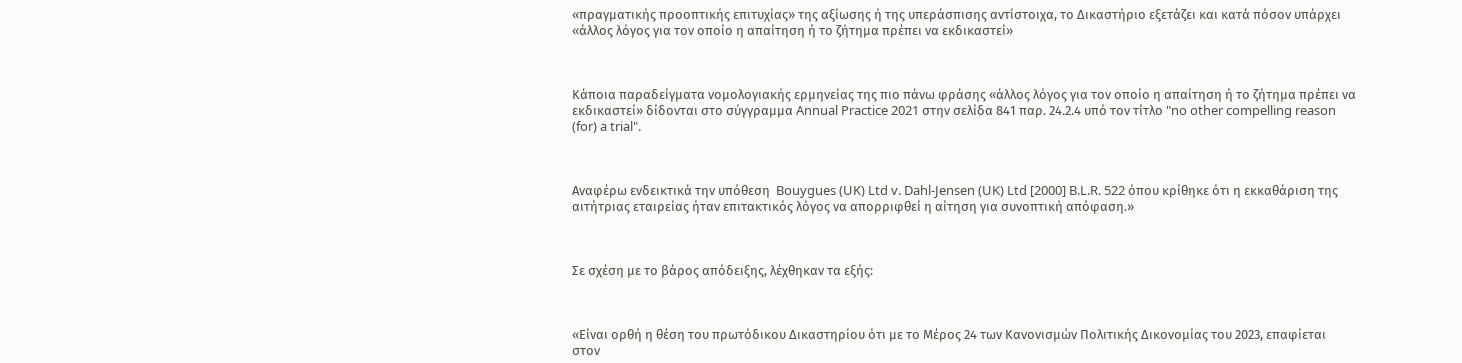«πραγματικής προοπτικής επιτυχίας» της αξίωσης ή της υπεράσπισης αντίστοιχα, το Δικαστήριο εξετάζει και κατά πόσον υπάρχει «άλλος λόγος για τον οποίο η απαίτηση ή το ζήτημα πρέπει να εκδικαστεί»



Κάποια παραδείγματα νομολογιακής ερμηνείας της πιο πάνω φράσης «άλλος λόγος για τον οποίο η απαίτηση ή το ζήτημα πρέπει να εκδικαστεί» δίδονται στο σύγγραμμα Annual Practice 2021 στην σελίδα 841 παρ. 24.2.4 υπό τον τίτλο "no other compelling reason (for) a trial".



Αναφέρω ενδεικτικά την υπόθεση  Bouygues (UK) Ltd v. Dahl-Jensen (UK) Ltd [2000] B.L.R. 522 όπου κρίθηκε ότι η εκκαθάριση της αιτήτριας εταιρείας ήταν επιτακτικός λόγος να απορριφθεί η αίτηση για συνοπτική απόφαση.»



Σε σχέση με το βάρος απόδειξης, λέχθηκαν τα εξής:



«Είναι ορθή η θέση του πρωτόδικου Δικαστηρίου ότι με το Μέρος 24 των Κανονισμών Πολιτικής Δικονομίας του 2023, επαφίεται στον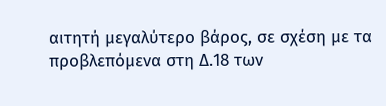αιτητή μεγαλύτερο βάρος, σε σχέση με τα προβλεπόμενα στη Δ.18 των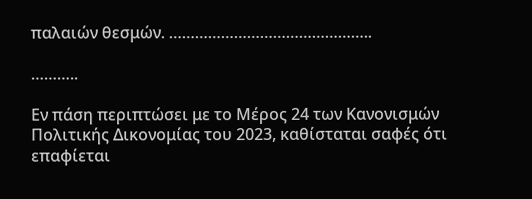παλαιών θεσμών. ………………………………………..

………..

Εν πάση περιπτώσει με το Μέρος 24 των Κανονισμών Πολιτικής Δικονομίας του 2023, καθίσταται σαφές ότι επαφίεται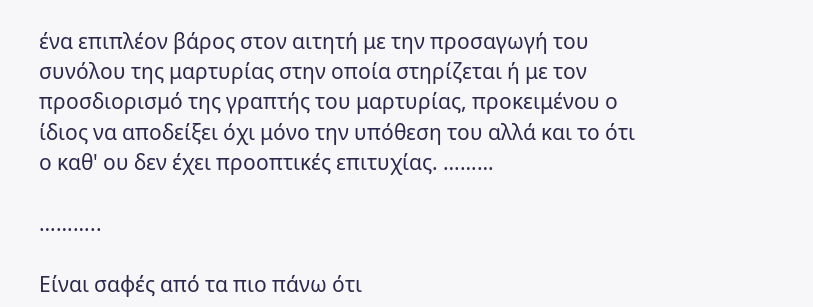ένα επιπλέον βάρος στον αιτητή με την προσαγωγή του συνόλου της μαρτυρίας στην οποία στηρίζεται ή με τον προσδιορισμό της γραπτής του μαρτυρίας, προκειμένου ο ίδιος να αποδείξει όχι μόνο την υπόθεση του αλλά και το ότι ο καθ' ου δεν έχει προοπτικές επιτυχίας. ………

………..

Είναι σαφές από τα πιο πάνω ότι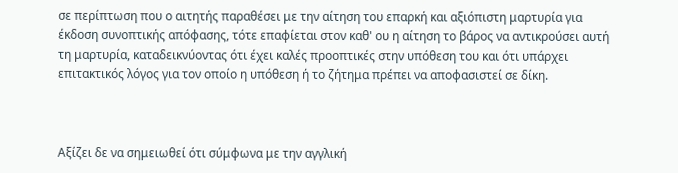σε περίπτωση που ο αιτητής παραθέσει με την αίτηση του επαρκή και αξιόπιστη μαρτυρία για έκδοση συνοπτικής απόφασης, τότε επαφίεται στον καθ' ου η αίτηση το βάρος να αντικρούσει αυτή τη μαρτυρία, καταδεικνύοντας ότι έχει καλές προοπτικές στην υπόθεση του και ότι υπάρχει επιτακτικός λόγος για τον οποίο η υπόθεση ή το ζήτημα πρέπει να αποφασιστεί σε δίκη.



Αξίζει δε να σημειωθεί ότι σύμφωνα με την αγγλική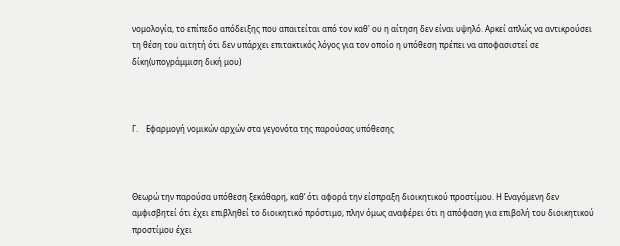νομολογία, το επίπεδο απόδειξης που απαιτείται από τον καθ' ου η αίτηση δεν είναι υψηλό. Αρκεί απλώς να αντικρούσει τη θέση του αιτητή ότι δεν υπάρχει επιτακτικός λόγος για τον οποίο η υπόθεση πρέπει να αποφασιστεί σε δίκη(υπογράμμιση δική μου)



Γ.    Εφαρμογή νομικών αρχών στα γεγονότα της παρούσας υπόθεσης



Θεωρώ την παρούσα υπόθεση ξεκάθαρη, καθ’ ότι αφορά την είσπραξη διοικητικού προστίμου. Η Εναγόμενη δεν αμφισβητεί ότι έχει επιβληθεί το διοικητικό πρόστιμο, πλην όμως αναφέρει ότι η απόφαση για επιβολή του διοικητικού προστίμου έχει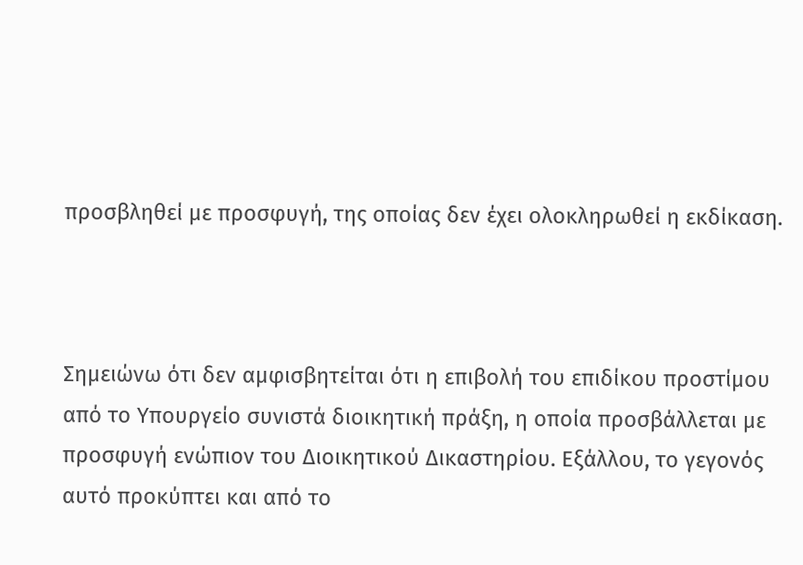προσβληθεί με προσφυγή, της οποίας δεν έχει ολοκληρωθεί η εκδίκαση.



Σημειώνω ότι δεν αμφισβητείται ότι η επιβολή του επιδίκου προστίμου από το Υπουργείο συνιστά διοικητική πράξη, η οποία προσβάλλεται με προσφυγή ενώπιον του Διοικητικού Δικαστηρίου. Εξάλλου, το γεγονός αυτό προκύπτει και από το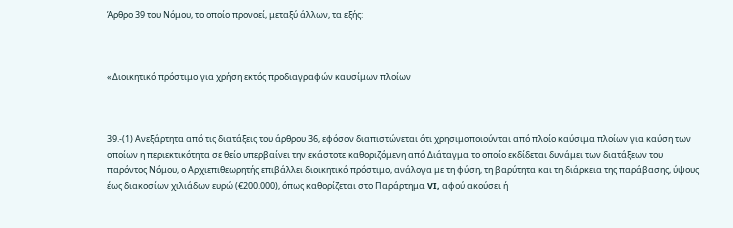Άρθρο 39 του Νόμου, το οποίο προνοεί, μεταξύ άλλων, τα εξής:



«Διοικητικό πρόστιμο για χρήση εκτός προδιαγραφών καυσίμων πλοίων



39.-(1) Ανεξάρτητα από τις διατάξεις του άρθρου 36, εφόσον διαπιστώνεται ότι χρησιμοποιούνται από πλοίο καύσιμα πλοίων για καύση των οποίων η περιεκτικότητα σε θείο υπερβαίνει την εκάστοτε καθοριζόμενη από Διάταγμα το οποίο εκδίδεται δυνάμει των διατάξεων του παρόντος Νόμου, ο Αρχιεπιθεωρητής επιβάλλει διοικητικό πρόστιμο, ανάλογα με τη φύση, τη βαρύτητα και τη διάρκεια της παράβασης, ύψους έως διακοσίων χιλιάδων ευρώ (€200.000), όπως καθορίζεται στο Παράρτημα VI, αφού ακούσει ή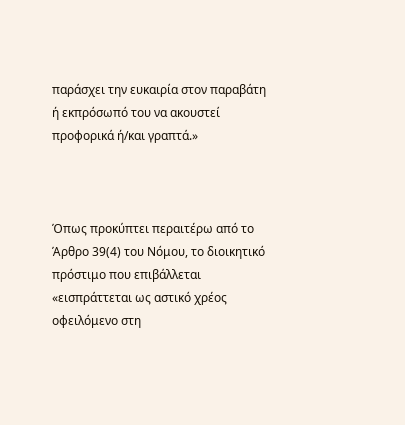παράσχει την ευκαιρία στον παραβάτη ή εκπρόσωπό του να ακουστεί προφορικά ή/και γραπτά.»



Όπως προκύπτει περαιτέρω από το Άρθρο 39(4) του Νόμου, το διοικητικό πρόστιμο που επιβάλλεται «εισπράττεται ως αστικό χρέος οφειλόμενο στη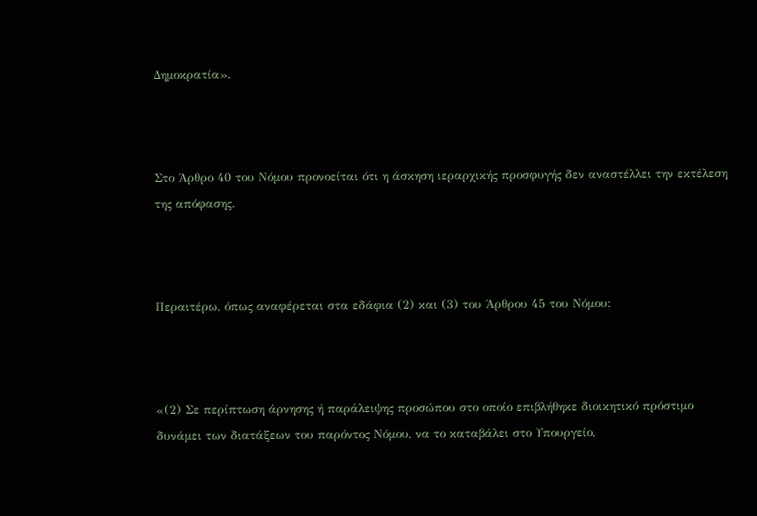Δημοκρατία».



Στο Άρθρο 40 του Νόμου προνοείται ότι η άσκηση ιεραρχικής προσφυγής δεν αναστέλλει την εκτέλεση της απόφασης.



Περαιτέρω, όπως αναφέρεται στα εδάφια (2) και (3) του Άρθρου 45 του Νόμου:



«(2) Σε περίπτωση άρνησης ή παράλειψης προσώπου στο οποίο επιβλήθηκε διοικητικό πρόστιμο δυνάμει των διατάξεων του παρόντος Νόμου, να το καταβάλει στο Υπουργείο,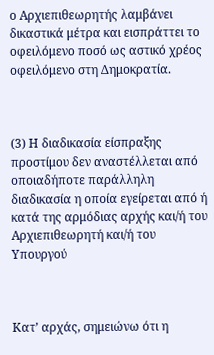ο Αρχιεπιθεωρητής λαμβάνει δικαστικά μέτρα και εισπράττει το οφειλόμενο ποσό ως αστικό χρέος οφειλόμενο στη Δημοκρατία.



(3) Η διαδικασία είσπραξης προστίμου δεν αναστέλλεται από οποιαδήποτε παράλληλη διαδικασία η οποία εγείρεται από ή κατά της αρμόδιας αρχής και/ή του Αρχιεπιθεωρητή και/ή του Υπουργού



Κατ’ αρχάς, σημειώνω ότι η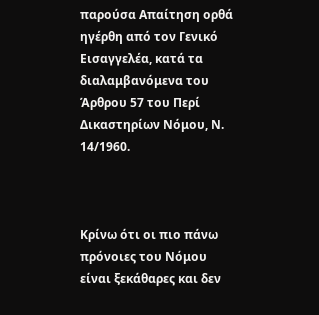παρούσα Απαίτηση ορθά ηγέρθη από τον Γενικό Εισαγγελέα, κατά τα διαλαμβανόμενα του Άρθρου 57 του Περί Δικαστηρίων Νόμου, Ν. 14/1960.



Κρίνω ότι οι πιο πάνω πρόνοιες του Νόμου είναι ξεκάθαρες και δεν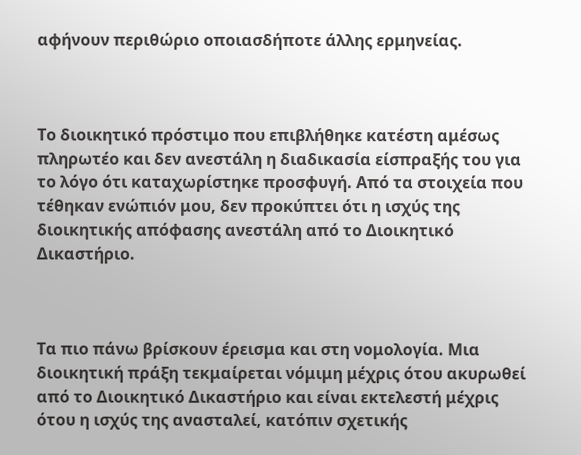αφήνουν περιθώριο οποιασδήποτε άλλης ερμηνείας.



Το διοικητικό πρόστιμο που επιβλήθηκε κατέστη αμέσως πληρωτέο και δεν ανεστάλη η διαδικασία είσπραξής του για το λόγο ότι καταχωρίστηκε προσφυγή. Από τα στοιχεία που τέθηκαν ενώπιόν μου, δεν προκύπτει ότι η ισχύς της διοικητικής απόφασης ανεστάλη από το Διοικητικό Δικαστήριο.



Τα πιο πάνω βρίσκουν έρεισμα και στη νομολογία. Μια διοικητική πράξη τεκμαίρεται νόμιμη μέχρις ότου ακυρωθεί από το Διοικητικό Δικαστήριο και είναι εκτελεστή μέχρις ότου η ισχύς της ανασταλεί, κατόπιν σχετικής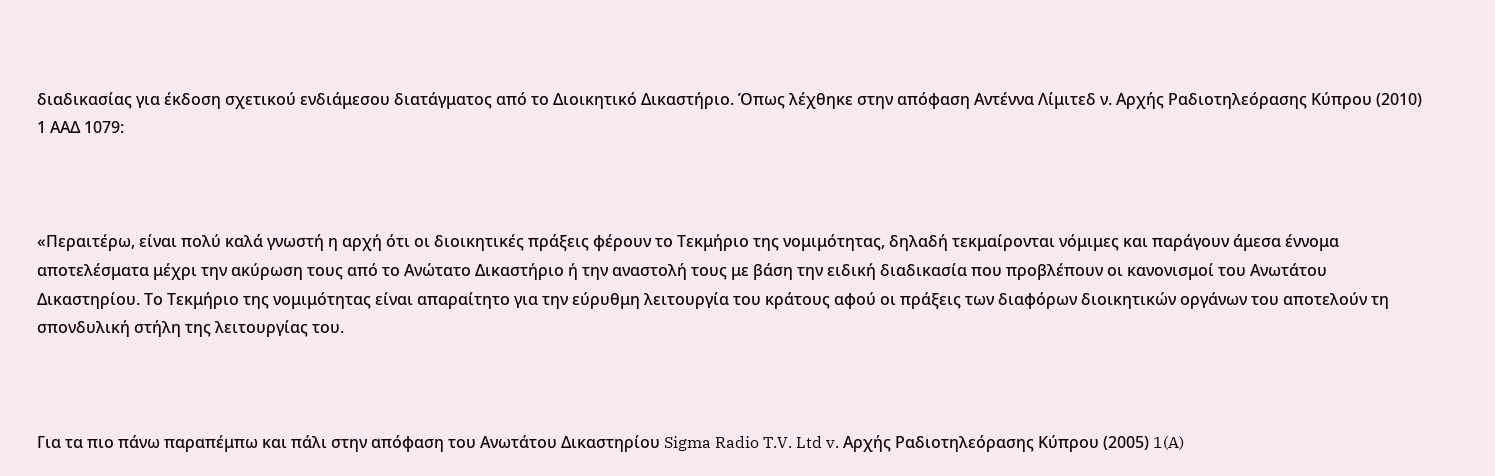διαδικασίας για έκδοση σχετικού ενδιάμεσου διατάγματος από το Διοικητικό Δικαστήριο. Όπως λέχθηκε στην απόφαση Αντέννα Λίμιτεδ ν. Αρχής Ραδιοτηλεόρασης Κύπρου (2010) 1 ΑΑΔ 1079:



«Περαιτέρω, είναι πολύ καλά γνωστή η αρχή ότι οι διοικητικές πράξεις φέρουν το Τεκμήριο της νομιμότητας, δηλαδή τεκμαίρονται νόμιμες και παράγουν άμεσα έννομα αποτελέσματα μέχρι την ακύρωση τους από το Ανώτατο Δικαστήριο ή την αναστολή τους με βάση την ειδική διαδικασία που προβλέπουν οι κανονισμοί του Ανωτάτου Δικαστηρίου. Το Τεκμήριο της νομιμότητας είναι απαραίτητο για την εύρυθμη λειτουργία του κράτους αφού οι πράξεις των διαφόρων διοικητικών οργάνων του αποτελούν τη σπονδυλική στήλη της λειτουργίας του.



Για τα πιο πάνω παραπέμπω και πάλι στην απόφαση του Ανωτάτου Δικαστηρίου Sigma Radio T.V. Ltd v. Αρχής Ραδιοτηλεόρασης Κύπρου (2005) 1(A)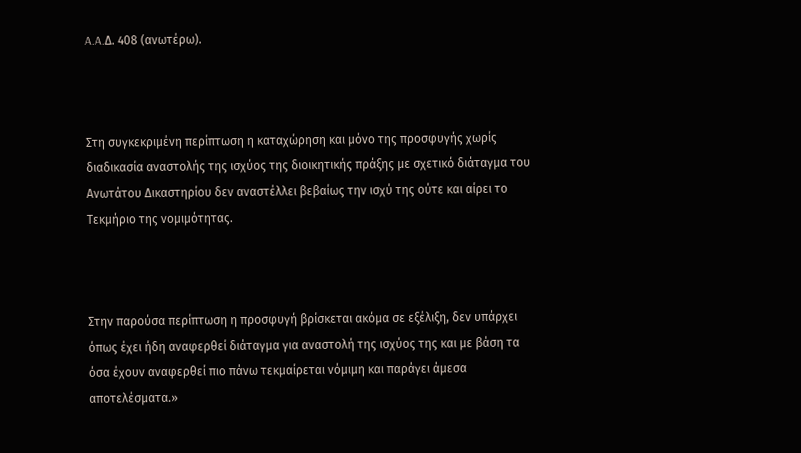A.A.Δ. 408 (ανωτέρω).



Στη συγκεκριμένη περίπτωση η καταχώρηση και μόνο της προσφυγής χωρίς διαδικασία αναστολής της ισχύος της διοικητικής πράξης με σχετικό διάταγμα του Ανωτάτου Δικαστηρίου δεν αναστέλλει βεβαίως την ισχύ της ούτε και αίρει το Τεκμήριο της νομιμότητας.



Στην παρούσα περίπτωση η προσφυγή βρίσκεται ακόμα σε εξέλιξη, δεν υπάρχει όπως έχει ήδη αναφερθεί διάταγμα για αναστολή της ισχύος της και με βάση τα όσα έχουν αναφερθεί πιο πάνω τεκμαίρεται νόμιμη και παράγει άμεσα αποτελέσματα.»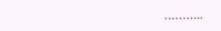………..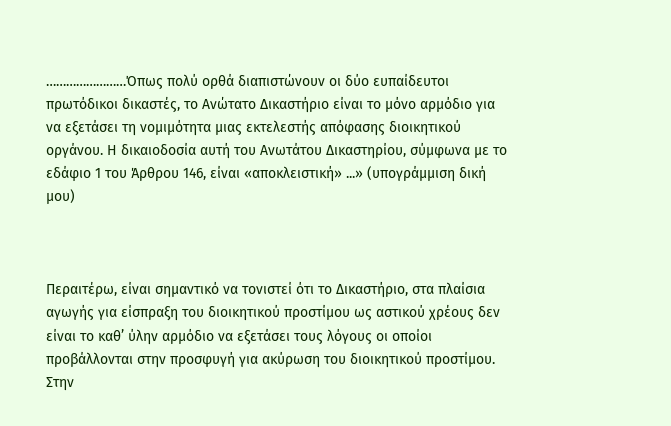……………………Όπως πολύ ορθά διαπιστώνουν οι δύο ευπαίδευτοι πρωτόδικοι δικαστές, το Ανώτατο Δικαστήριο είναι το μόνο αρμόδιο για να εξετάσει τη νομιμότητα μιας εκτελεστής απόφασης διοικητικού οργάνου. Η δικαιοδοσία αυτή του Ανωτάτου Δικαστηρίου, σύμφωνα με το εδάφιο 1 του Άρθρου 146, είναι «αποκλειστική» ...» (υπογράμμιση δική μου)



Περαιτέρω, είναι σημαντικό να τονιστεί ότι το Δικαστήριο, στα πλαίσια αγωγής για είσπραξη του διοικητικού προστίμου ως αστικού χρέους δεν είναι το καθ’ ύλην αρμόδιο να εξετάσει τους λόγους οι οποίοι προβάλλονται στην προσφυγή για ακύρωση του διοικητικού προστίμου. Στην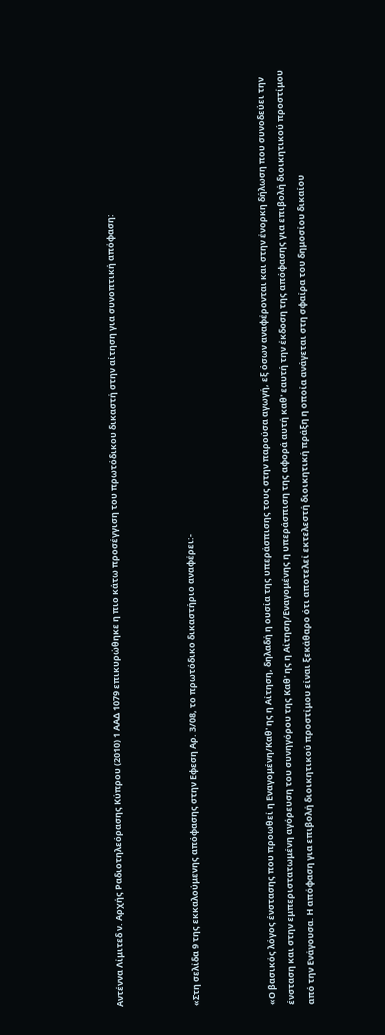Αντέννα Λίμιτεδ ν. Αρχής Ραδιοτηλεόρασης Κύπρου (2010) 1 ΑΑΔ 1079 επικυρώθηκε η πιο κάτω προσέγγιση του πρωτόδικου δικαστή στην αίτηση για συνοπτική απόφαση:



«Στη σελίδα 9 της εκκαλούμενης απόφασης στην Εφεση Aρ. 3/08, το πρωτόδικο δικαστήριο αναφέρει:-



«Ο βασικός λόγος ένστασης που προωθεί η Εναγομένη/Καθ' ης η Αίτηση, δηλαδή η ουσία της υπεράσπισης τους στην παρούσα αγωγή, εξ όσων αναφέρονται και στην ένορκη δήλωση που συνοδεύει την ένσταση και στην εμπεριστατωμένη αγόρευση του συνηγόρου της Καθ' ης η Αίτηση/Εναγομένης η υπεράσπιση της αφορά αυτή καθ' εαυτή την έκδοση της απόφασης για επιβολή διοικητικού προστίμου από την Ενάγουσα. Η απόφαση για επιβολή διοικητικού προστίμου είναι ξεκάθαρο ότι αποτελεί εκτελεστή διοικητική πράξη η οποία ανάγεται στη σφαίρα του δημοσίου δικαίου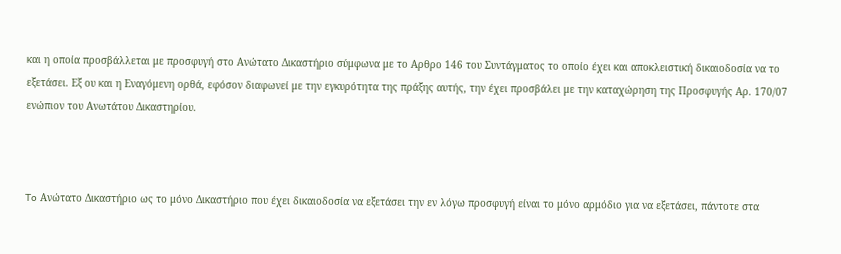και η οποία προσβάλλεται με προσφυγή στο Ανώτατο Δικαστήριο σύμφωνα με το Αρθρο 146 του Συντάγματος το οποίο έχει και αποκλειστική δικαιοδοσία να το εξετάσει. Εξ ου και η Εναγόμενη ορθά, εφόσον διαφωνεί με την εγκυρότητα της πράξης αυτής, την έχει προσβάλει με την καταχώρηση της Προσφυγής Aρ. 170/07 ενώπιον του Ανωτάτου Δικαστηρίου.



To Ανώτατο Δικαστήριο ως το μόνο Δικαστήριο που έχει δικαιοδοσία να εξετάσει την εν λόγω προσφυγή είναι το μόνο αρμόδιο για να εξετάσει, πάντοτε στα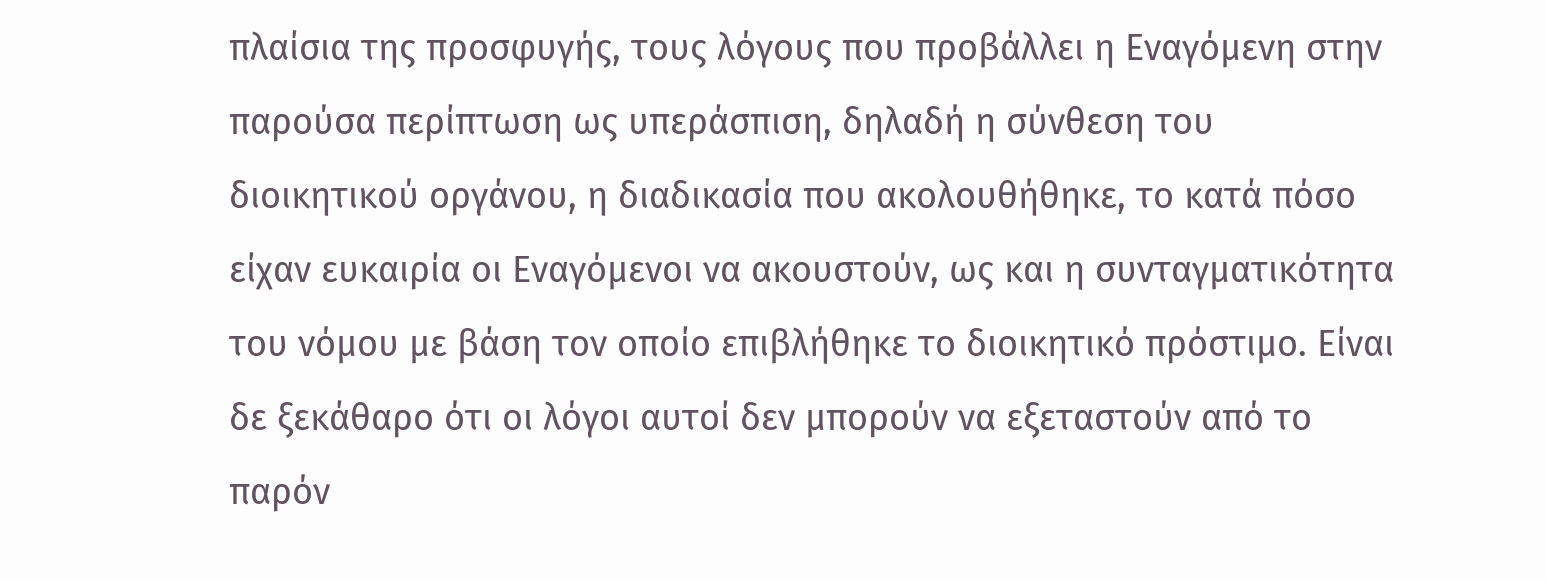πλαίσια της προσφυγής, τους λόγους που προβάλλει η Εναγόμενη στην παρούσα περίπτωση ως υπεράσπιση, δηλαδή η σύνθεση του διοικητικού οργάνου, η διαδικασία που ακολουθήθηκε, το κατά πόσο είχαν ευκαιρία οι Εναγόμενοι να ακουστούν, ως και η συνταγματικότητα του νόμου με βάση τον οποίο επιβλήθηκε το διοικητικό πρόστιμο. Είναι δε ξεκάθαρο ότι οι λόγοι αυτοί δεν μπορούν να εξεταστούν από το παρόν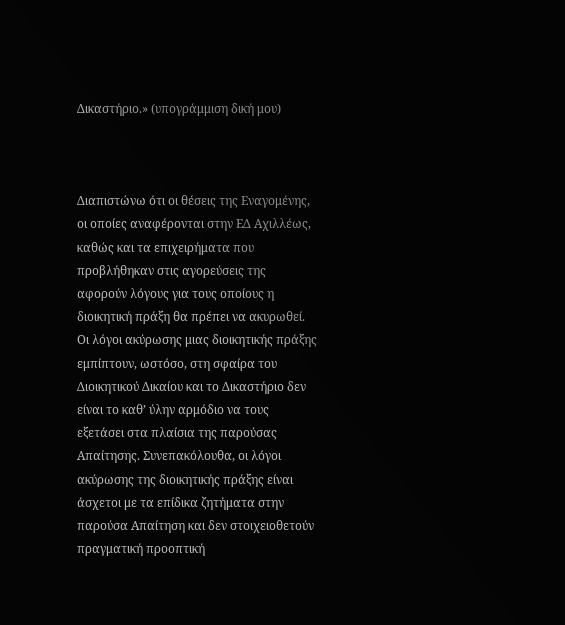Δικαστήριο.» (υπογράμμιση δική μου)



Διαπιστώνω ότι οι θέσεις της Εναγομένης, οι οποίες αναφέρονται στην ΕΔ Αχιλλέως, καθώς και τα επιχειρήματα που προβλήθηκαν στις αγορεύσεις της αφορούν λόγους για τους οποίους η διοικητική πράξη θα πρέπει να ακυρωθεί. Οι λόγοι ακύρωσης μιας διοικητικής πράξης εμπίπτουν, ωστόσο, στη σφαίρα του Διοικητικού Δικαίου και το Δικαστήριο δεν είναι το καθ’ ύλην αρμόδιο να τους εξετάσει στα πλαίσια της παρούσας Απαίτησης. Συνεπακόλουθα, οι λόγοι ακύρωσης της διοικητικής πράξης είναι άσχετοι με τα επίδικα ζητήματα στην παρούσα Απαίτηση και δεν στοιχειοθετούν πραγματική προοπτική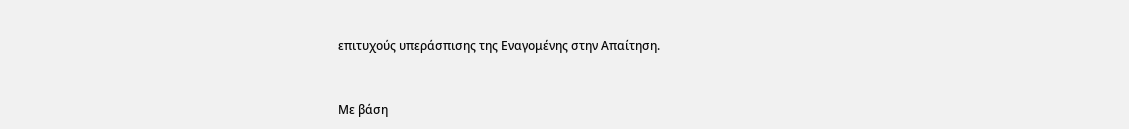επιτυχούς υπεράσπισης της Εναγομένης στην Απαίτηση.



Με βάση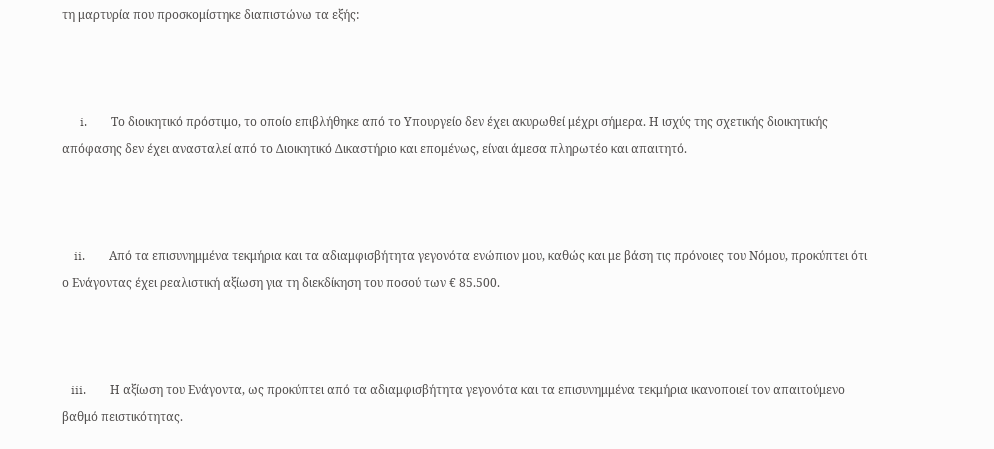τη μαρτυρία που προσκομίστηκε διαπιστώνω τα εξής:



      i.        Το διοικητικό πρόστιμο, το οποίο επιβλήθηκε από το Υπουργείο δεν έχει ακυρωθεί μέχρι σήμερα. Η ισχύς της σχετικής διοικητικής απόφασης δεν έχει ανασταλεί από το Διοικητικό Δικαστήριο και επομένως, είναι άμεσα πληρωτέο και απαιτητό.



    ii.        Από τα επισυνημμένα τεκμήρια και τα αδιαμφισβήτητα γεγονότα ενώπιον μου, καθώς και με βάση τις πρόνοιες του Νόμου, προκύπτει ότι ο Ενάγοντας έχει ρεαλιστική αξίωση για τη διεκδίκηση του ποσού των € 85.500.



   iii.        Η αξίωση του Ενάγοντα, ως προκύπτει από τα αδιαμφισβήτητα γεγονότα και τα επισυνημμένα τεκμήρια ικανοποιεί τον απαιτούμενο βαθμό πειστικότητας.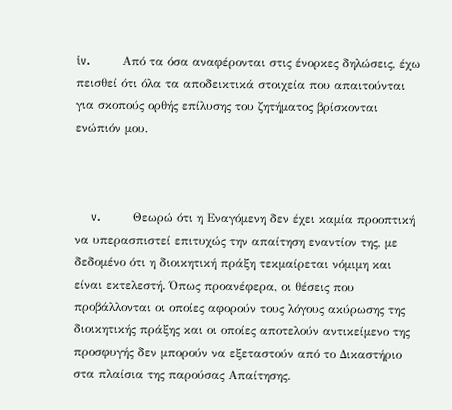iv.        Από τα όσα αναφέρονται στις ένορκες δηλώσεις, έχω πεισθεί ότι όλα τα αποδεικτικά στοιχεία που απαιτούνται για σκοπούς ορθής επίλυσης του ζητήματος βρίσκονται ενώπιόν μου.



    v.        Θεωρώ ότι η Εναγόμενη δεν έχει καμία προοπτική να υπερασπιστεί επιτυχώς την απαίτηση εναντίον της, με δεδομένο ότι η διοικητική πράξη τεκμαίρεται νόμιμη και είναι εκτελεστή. Όπως προανέφερα, οι θέσεις που προβάλλονται οι οποίες αφορούν τους λόγους ακύρωσης της διοικητικής πράξης και οι οποίες αποτελούν αντικείμενο της προσφυγής δεν μπορούν να εξεταστούν από το Δικαστήριο στα πλαίσια της παρούσας Απαίτησης.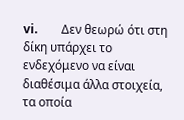vi.        Δεν θεωρώ ότι στη δίκη υπάρχει το ενδεχόμενο να είναι διαθέσιμα άλλα στοιχεία, τα οποία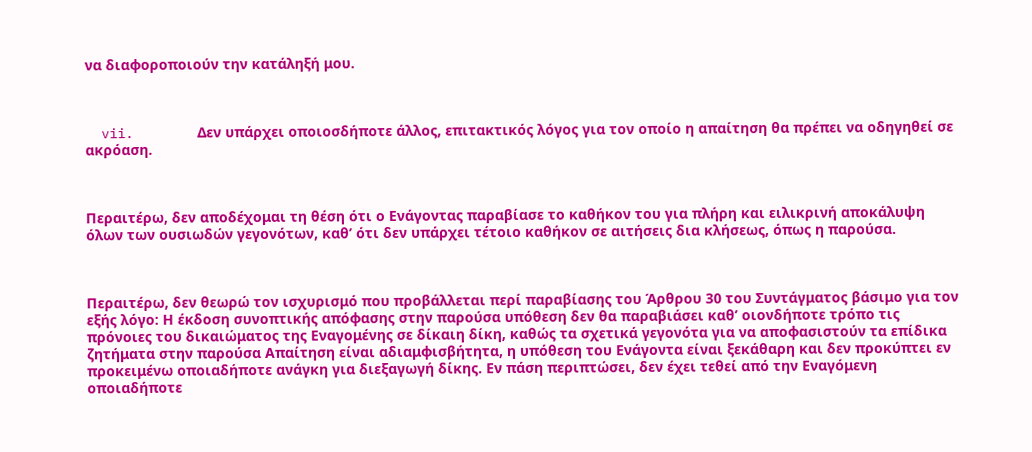να διαφοροποιούν την κατάληξή μου.



  vii.        Δεν υπάρχει οποιοσδήποτε άλλος, επιτακτικός λόγος για τον οποίο η απαίτηση θα πρέπει να οδηγηθεί σε ακρόαση.



Περαιτέρω, δεν αποδέχομαι τη θέση ότι ο Ενάγοντας παραβίασε το καθήκον του για πλήρη και ειλικρινή αποκάλυψη όλων των ουσιωδών γεγονότων, καθ’ ότι δεν υπάρχει τέτοιο καθήκον σε αιτήσεις δια κλήσεως, όπως η παρούσα.



Περαιτέρω, δεν θεωρώ τον ισχυρισμό που προβάλλεται περί παραβίασης του Άρθρου 30 του Συντάγματος βάσιμο για τον εξής λόγο: Η έκδοση συνοπτικής απόφασης στην παρούσα υπόθεση δεν θα παραβιάσει καθ’ οιονδήποτε τρόπο τις πρόνοιες του δικαιώματος της Εναγομένης σε δίκαιη δίκη, καθώς τα σχετικά γεγονότα για να αποφασιστούν τα επίδικα ζητήματα στην παρούσα Απαίτηση είναι αδιαμφισβήτητα, η υπόθεση του Ενάγοντα είναι ξεκάθαρη και δεν προκύπτει εν προκειμένω οποιαδήποτε ανάγκη για διεξαγωγή δίκης. Εν πάση περιπτώσει, δεν έχει τεθεί από την Εναγόμενη οποιαδήποτε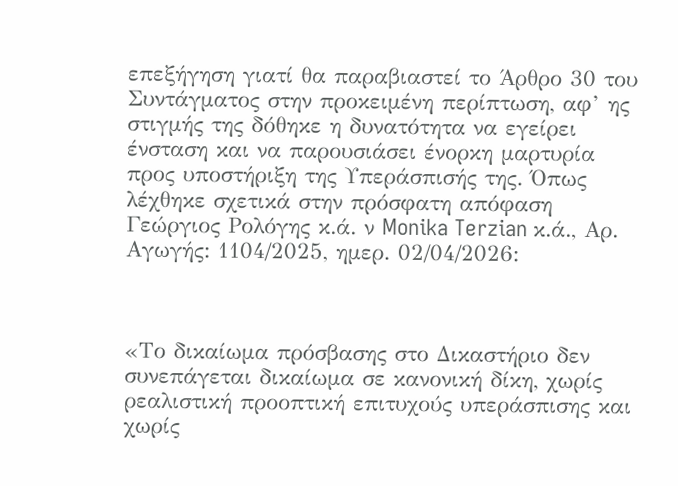επεξήγηση γιατί θα παραβιαστεί το Άρθρο 30 του Συντάγματος στην προκειμένη περίπτωση, αφ’ ης στιγμής της δόθηκε η δυνατότητα να εγείρει ένσταση και να παρουσιάσει ένορκη μαρτυρία προς υποστήριξη της Υπεράσπισής της. Όπως λέχθηκε σχετικά στην πρόσφατη απόφαση Γεώργιος Ρολόγης κ.ά. ν Monika Terzian κ.ά., Αρ. Αγωγής: 1104/2025, ημερ. 02/04/2026:



«Το δικαίωμα πρόσβασης στο Δικαστήριο δεν συνεπάγεται δικαίωμα σε κανονική δίκη, χωρίς ρεαλιστική προοπτική επιτυχούς υπεράσπισης και χωρίς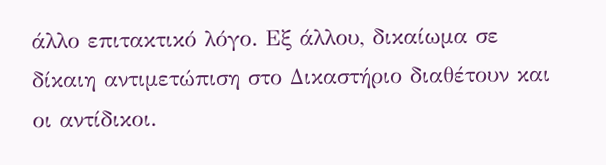άλλο επιτακτικό λόγο. Εξ άλλου, δικαίωμα σε δίκαιη αντιμετώπιση στο Δικαστήριο διαθέτουν και οι αντίδικοι.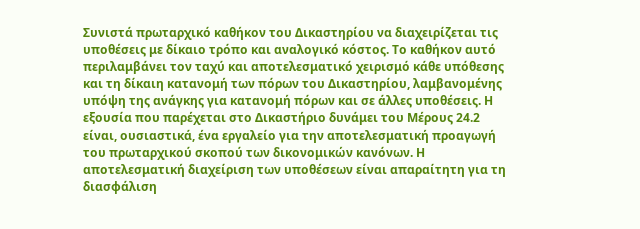Συνιστά πρωταρχικό καθήκον του Δικαστηρίου να διαχειρίζεται τις υποθέσεις με δίκαιο τρόπο και αναλογικό κόστος. Το καθήκον αυτό περιλαμβάνει τον ταχύ και αποτελεσματικό χειρισμό κάθε υπόθεσης και τη δίκαιη κατανομή των πόρων του Δικαστηρίου, λαμβανομένης υπόψη της ανάγκης για κατανομή πόρων και σε άλλες υποθέσεις. Η εξουσία που παρέχεται στο Δικαστήριο δυνάμει του Μέρους 24.2 είναι, ουσιαστικά, ένα εργαλείο για την αποτελεσματική προαγωγή του πρωταρχικού σκοπού των δικονομικών κανόνων. Η αποτελεσματική διαχείριση των υποθέσεων είναι απαραίτητη για τη διασφάλιση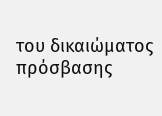του δικαιώματος πρόσβασης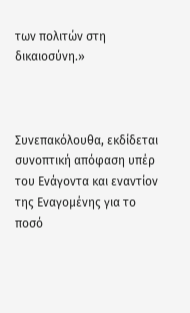των πολιτών στη δικαιοσύνη.»



Συνεπακόλουθα, εκδίδεται συνοπτική απόφαση υπέρ του Ενάγοντα και εναντίον της Εναγομένης για το ποσό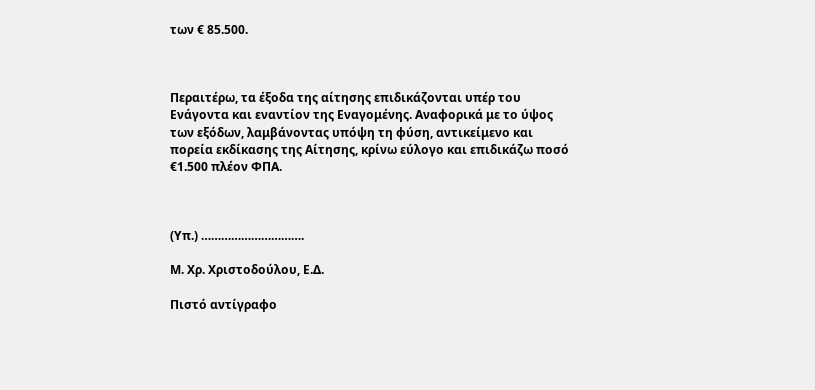των € 85.500.



Περαιτέρω, τα έξοδα της αίτησης επιδικάζονται υπέρ του Ενάγοντα και εναντίον της Εναγομένης. Αναφορικά με το ύψος των εξόδων, λαμβάνοντας υπόψη τη φύση, αντικείμενο και πορεία εκδίκασης της Αίτησης, κρίνω εύλογο και επιδικάζω ποσό €1.500 πλέον ΦΠΑ.



(Υπ.) ………………………….

Μ. Χρ. Χριστοδούλου, Ε.Δ.

Πιστό αντίγραφο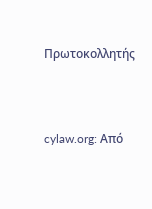Πρωτοκολλητής




cylaw.org: Από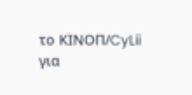το ΚΙΝOΠ/CyLii για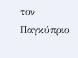τον Παγκύπριο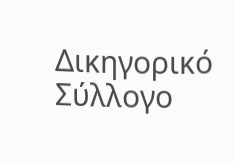Δικηγορικό Σύλλογο